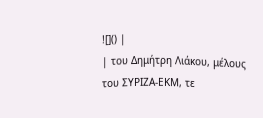![]() |
| του Δημήτρη Λιάκου, μέλους του ΣΥΡΙΖΑ-ΕΚΜ, τε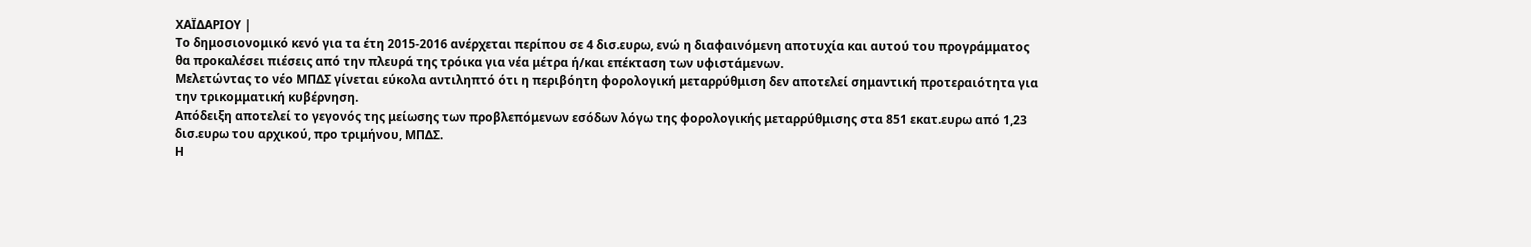ΧΑΪΔΑΡΙΟΥ |
Το δημοσιονομικό κενό για τα έτη 2015-2016 ανέρχεται περίπου σε 4 δισ.ευρω, ενώ η διαφαινόμενη αποτυχία και αυτού του προγράμματος θα προκαλέσει πιέσεις από την πλευρά της τρόικα για νέα μέτρα ή/και επέκταση των υφιστάμενων.
Μελετώντας το νέο ΜΠΔΣ γίνεται εύκολα αντιληπτό ότι η περιβόητη φορολογική μεταρρύθμιση δεν αποτελεί σημαντική προτεραιότητα για την τρικομματική κυβέρνηση.
Απόδειξη αποτελεί το γεγονός της μείωσης των προβλεπόμενων εσόδων λόγω της φορολογικής μεταρρύθμισης στα 851 εκατ.ευρω από 1,23 δισ.ευρω του αρχικού, προ τριμήνου, ΜΠΔΣ.
Η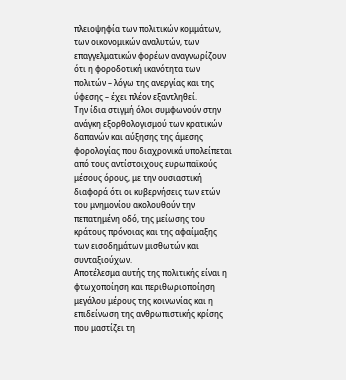πλειοψηφία των πολιτικών κομμάτων, των οικονομικών αναλυτών, των επαγγελματικών φορέων αναγνωρίζουν ότι η φοροδοτική ικανότητα των πολιτών – λόγω της ανεργίας και της ύφεσης – έχει πλέον εξαντληθεί.
Την ίδια στιγμή όλοι συμφωνούν στην ανάγκη εξορθολογισμού των κρατικών δαπανών και αύξησης της άμεσης φορολογίας που διαχρονικά υπολείπεται από τους αντίστοιχους ευρωπαϊκούς μέσους όρους, με την ουσιαστική διαφορά ότι οι κυβερνήσεις των ετών του μνημονίου ακολουθούν την πεπατημένη οδό, της μείωσης του κράτους πρόνοιας και της αφαίμαξης των εισοδημάτων μισθωτών και συνταξιούχων.
Αποτέλεσμα αυτής της πολιτικής είναι η φτωχοποίηση και περιθωριοποίηση μεγάλου μέρους της κοινωνίας και η επιδείνωση της ανθρωπιστικής κρίσης που μαστίζει τη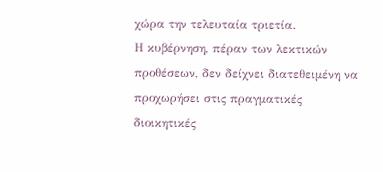χώρα την τελευταία τριετία.
Η κυβέρνηση, πέραν των λεκτικών προθέσεων, δεν δείχνει διατεθειμένη να προχωρήσει στις πραγματικές διοικητικές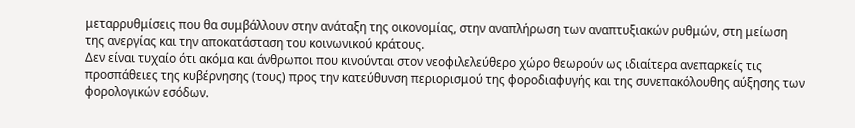μεταρρυθμίσεις που θα συμβάλλουν στην ανάταξη της οικονομίας, στην αναπλήρωση των αναπτυξιακών ρυθμών, στη μείωση της ανεργίας και την αποκατάσταση του κοινωνικού κράτους.
Δεν είναι τυχαίο ότι ακόμα και άνθρωποι που κινούνται στον νεοφιλελεύθερο χώρο θεωρούν ως ιδιαίτερα ανεπαρκείς τις προσπάθειες της κυβέρνησης (τους) προς την κατεύθυνση περιορισμού της φοροδιαφυγής και της συνεπακόλουθης αύξησης των φορολογικών εσόδων.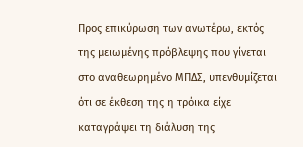Προς επικύρωση των ανωτέρω, εκτός της μειωμένης πρόβλεψης που γίνεται στο αναθεωρημένο ΜΠΔΣ, υπενθυμίζεται ότι σε έκθεση της η τρόικα είχε καταγράψει τη διάλυση της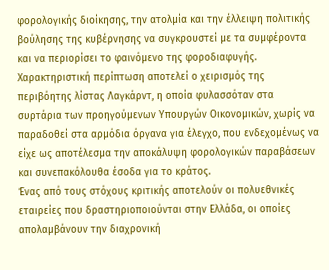φορολογικής διοίκησης, την ατολμία και την έλλειψη πολιτικής βούλησης της κυβέρνησης να συγκρουστεί με τα συμφέροντα και να περιορίσει το φαινόμενο της φοροδιαφυγής.
Χαρακτηριστική περίπτωση αποτελεί ο χειρισμός της περιβόητης λίστας Λαγκάρντ, η οποία φυλασσόταν στα συρτάρια των προηγούμενων Υπουργών Οικονομικών, χωρίς να παραδοθεί στα αρμόδια όργανα για έλεγχο, που ενδεχομένως να είχε ως αποτέλεσμα την αποκάλυψη φορολογικών παραβάσεων και συνεπακόλουθα έσοδα για το κράτος.
Ένας από τους στόχους κριτικής αποτελούν οι πολυεθνικές εταιρείες που δραστηριοποιούνται στην Ελλάδα, οι οποίες απολαμβάνουν την διαχρονική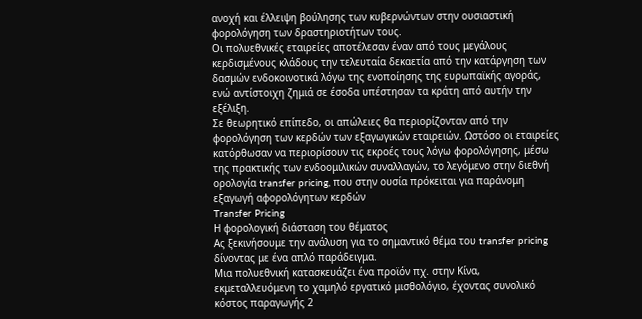ανοχή και έλλειψη βούλησης των κυβερνώντων στην ουσιαστική φορολόγηση των δραστηριοτήτων τους.
Οι πολυεθνικές εταιρείες αποτέλεσαν έναν από τους μεγάλους κερδισμένους κλάδους την τελευταία δεκαετία από την κατάργηση των δασμών ενδοκοινοτικά λόγω της ενοποίησης της ευρωπαϊκής αγοράς, ενώ αντίστοιχη ζημιά σε έσοδα υπέστησαν τα κράτη από αυτήν την εξέλιξη.
Σε θεωρητικό επίπεδο, οι απώλειες θα περιορίζονταν από την φορολόγηση των κερδών των εξαγωγικών εταιρειών. Ωστόσο οι εταιρείες κατόρθωσαν να περιορίσουν τις εκροές τους λόγω φορολόγησης, μέσω της πρακτικής των ενδοομιλικών συναλλαγών, το λεγόμενο στην διεθνή ορολογία transfer pricing, που στην ουσία πρόκειται για παράνομη εξαγωγή αφορολόγητων κερδών
Transfer Pricing
Η φορολογική διάσταση του θέματος
Ας ξεκινήσουμε την ανάλυση για το σημαντικό θέμα του transfer pricing δίνοντας με ένα απλό παράδειγμα.
Μια πολυεθνική κατασκευάζει ένα προϊόν πχ. στην Κίνα, εκμεταλλευόμενη το χαμηλό εργατικό μισθολόγιο, έχοντας συνολικό κόστος παραγωγής 2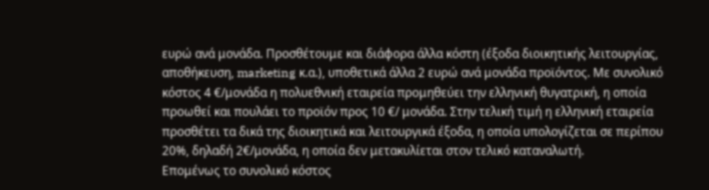ευρώ ανά μονάδα. Προσθέτουμε και διάφορα άλλα κόστη (έξοδα διοικητικής λειτουργίας, αποθήκευση, marketing κ.α.), υποθετικά άλλα 2 ευρώ ανά μονάδα προϊόντος. Με συνολικό κόστος 4 €/μονάδα η πολυεθνική εταιρεία προμηθεύει την ελληνική θυγατρική, η οποία προωθεί και πουλάει το προϊόν προς 10 €/ μονάδα. Στην τελική τιμή η ελληνική εταιρεία προσθέτει τα δικά της διοικητικά και λειτουργικά έξοδα, η οποία υπολογίζεται σε περίπου 20%, δηλαδή 2€/μονάδα, η οποία δεν μετακυλίεται στον τελικό καταναλωτή.
Επομένως το συνολικό κόστος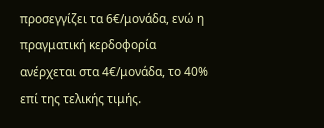προσεγγίζει τα 6€/μονάδα, ενώ η πραγματική κερδοφορία ανέρχεται στα 4€/μονάδα, το 40% επί της τελικής τιμής.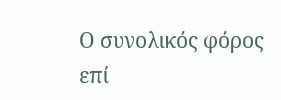Ο συνολικός φόρος επί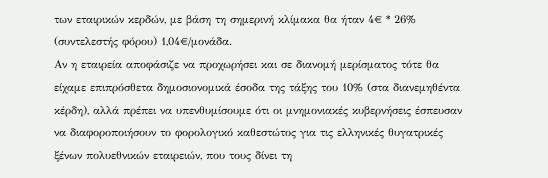των εταιρικών κερδών, με βάση τη σημερινή κλίμακα θα ήταν 4€ * 26% (συντελεστής φόρου) 1,04€/μονάδα.
Αν η εταιρεία αποφάσιζε να προχωρήσει και σε διανομή μερίσματος τότε θα είχαμε επιπρόσθετα δημοσιονομικά έσοδα της τάξης του 10% (στα διανεμηθέντα κέρδη), αλλά πρέπει να υπενθυμίσουμε ότι οι μνημονιακές κυβερνήσεις έσπευσαν να διαφοροποιήσουν το φορολογικό καθεστώτος για τις ελληνικές θυγατρικές ξένων πολυεθνικών εταιρειών, που τους δίνει τη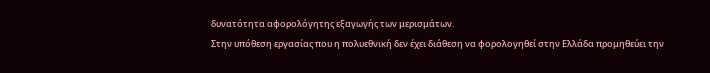δυνατότητα αφορολόγητης εξαγωγής των μερισμάτων.
Στην υπόθεση εργασίας που η πολυεθνική δεν έχει διάθεση να φορολογηθεί στην Ελλάδα προμηθεύει την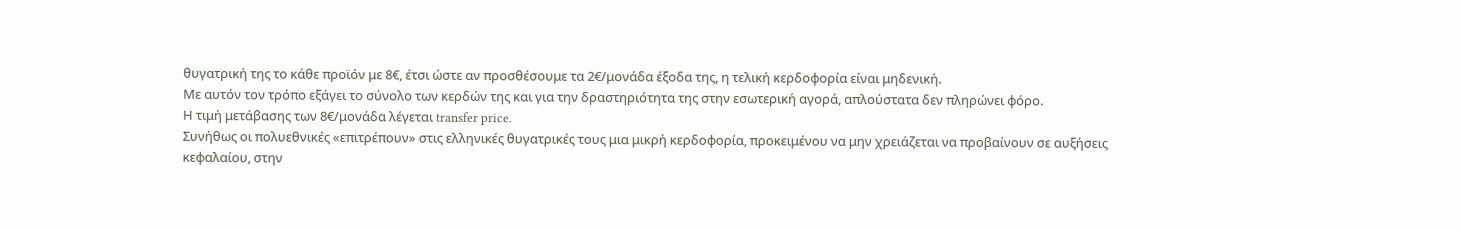θυγατρική της το κάθε προϊόν με 8€, έτσι ώστε αν προσθέσουμε τα 2€/μονάδα έξοδα της, η τελική κερδοφορία είναι μηδενική.
Με αυτόν τον τρόπο εξάγει το σύνολο των κερδών της και για την δραστηριότητα της στην εσωτερική αγορά, απλούστατα δεν πληρώνει φόρο.
Η τιμή μετάβασης των 8€/μονάδα λέγεται transfer price.
Συνήθως οι πολυεθνικές «επιτρέπουν» στις ελληνικές θυγατρικές τους μια μικρή κερδοφορία, προκειμένου να μην χρειάζεται να προβαίνουν σε αυξήσεις κεφαλαίου, στην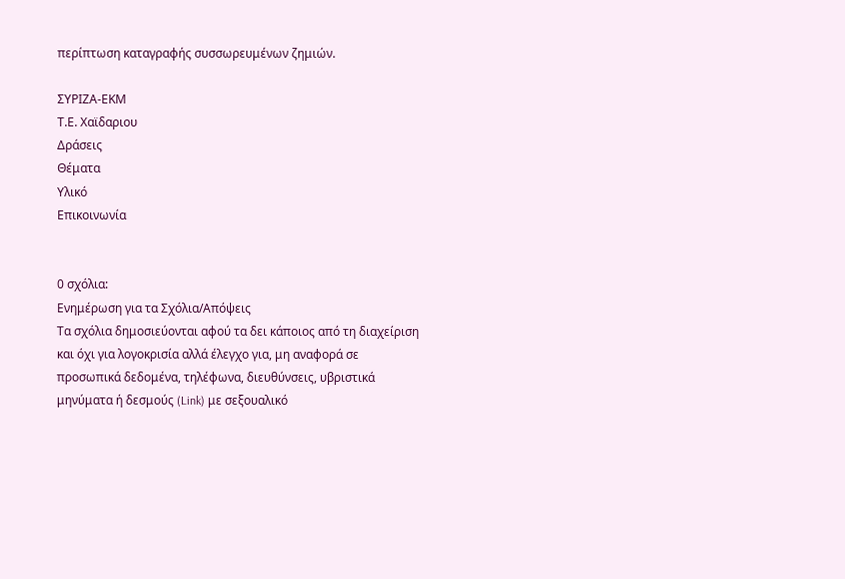περίπτωση καταγραφής συσσωρευμένων ζημιών.

ΣΥΡΙΖΑ-ΕΚΜ
Τ.Ε. Χαϊδαριου
Δράσεις
Θέματα
Υλικό
Επικοινωνία


0 σχόλια:
Ενημέρωση για τα Σχόλια/Απόψεις
Τα σχόλια δημοσιεύονται αφού τα δει κάποιος από τη διαχείριση και όχι για λογοκρισία αλλά έλεγχο για, μη αναφορά σε προσωπικά δεδομένα, τηλέφωνα, διευθύνσεις, υβριστικά μηνύματα ή δεσμούς (Link) με σεξουαλικό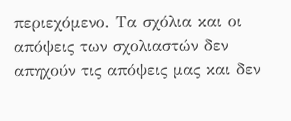περιεχόμενο. Τα σχόλια και οι απόψεις των σχολιαστών δεν απηχούν τις απόψεις μας και δεν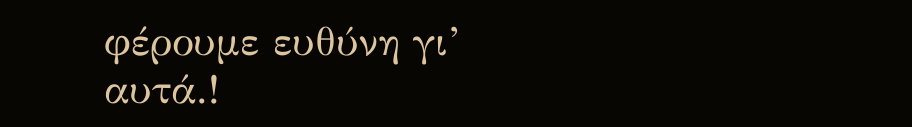φέρουμε ευθύνη γι’ αυτά.!